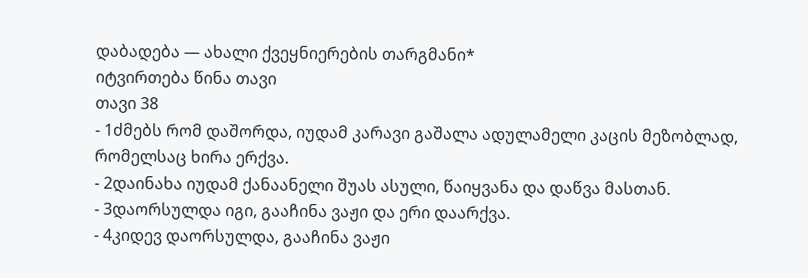დაბადება — ახალი ქვეყნიერების თარგმანი*
იტვირთება წინა თავი
თავი 38
- 1ძმებს რომ დაშორდა, იუდამ კარავი გაშალა ადულამელი კაცის მეზობლად, რომელსაც ხირა ერქვა.
- 2დაინახა იუდამ ქანაანელი შუას ასული, წაიყვანა და დაწვა მასთან.
- 3დაორსულდა იგი, გააჩინა ვაჟი და ერი დაარქვა.
- 4კიდევ დაორსულდა, გააჩინა ვაჟი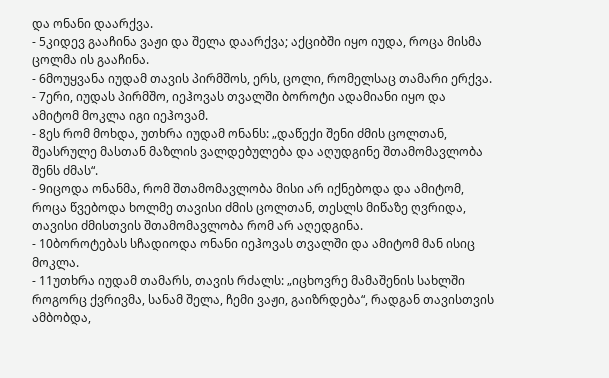და ონანი დაარქვა.
- 5კიდევ გააჩინა ვაჟი და შელა დაარქვა; აქციბში იყო იუდა, როცა მისმა ცოლმა ის გააჩინა.
- 6მოუყვანა იუდამ თავის პირმშოს, ერს, ცოლი, რომელსაც თამარი ერქვა.
- 7ერი, იუდას პირმშო, იეჰოვას თვალში ბოროტი ადამიანი იყო და ამიტომ მოკლა იგი იეჰოვამ.
- 8ეს რომ მოხდა, უთხრა იუდამ ონანს: „დაწექი შენი ძმის ცოლთან, შეასრულე მასთან მაზლის ვალდებულება და აღუდგინე შთამომავლობა შენს ძმას“.
- 9იცოდა ონანმა, რომ შთამომავლობა მისი არ იქნებოდა და ამიტომ, როცა წვებოდა ხოლმე თავისი ძმის ცოლთან, თესლს მიწაზე ღვრიდა, თავისი ძმისთვის შთამომავლობა რომ არ აღედგინა.
- 10ბოროტებას სჩადიოდა ონანი იეჰოვას თვალში და ამიტომ მან ისიც მოკლა.
- 11უთხრა იუდამ თამარს, თავის რძალს: „იცხოვრე მამაშენის სახლში როგორც ქვრივმა, სანამ შელა, ჩემი ვაჟი, გაიზრდება“, რადგან თავისთვის ამბობდა,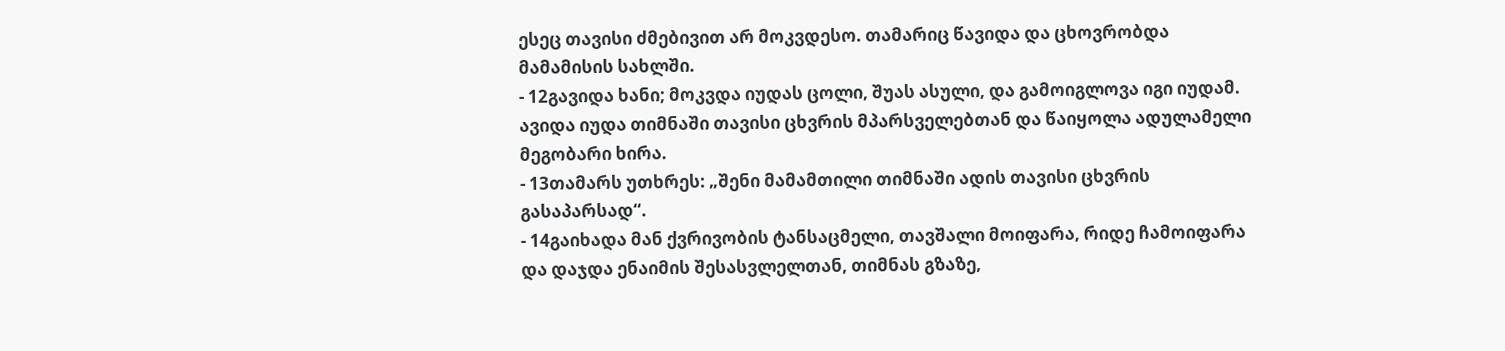ესეც თავისი ძმებივით არ მოკვდესო. თამარიც წავიდა და ცხოვრობდა მამამისის სახლში.
- 12გავიდა ხანი; მოკვდა იუდას ცოლი, შუას ასული, და გამოიგლოვა იგი იუდამ. ავიდა იუდა თიმნაში თავისი ცხვრის მპარსველებთან და წაიყოლა ადულამელი მეგობარი ხირა.
- 13თამარს უთხრეს: „შენი მამამთილი თიმნაში ადის თავისი ცხვრის გასაპარსად“.
- 14გაიხადა მან ქვრივობის ტანსაცმელი, თავშალი მოიფარა, რიდე ჩამოიფარა და დაჯდა ენაიმის შესასვლელთან, თიმნას გზაზე,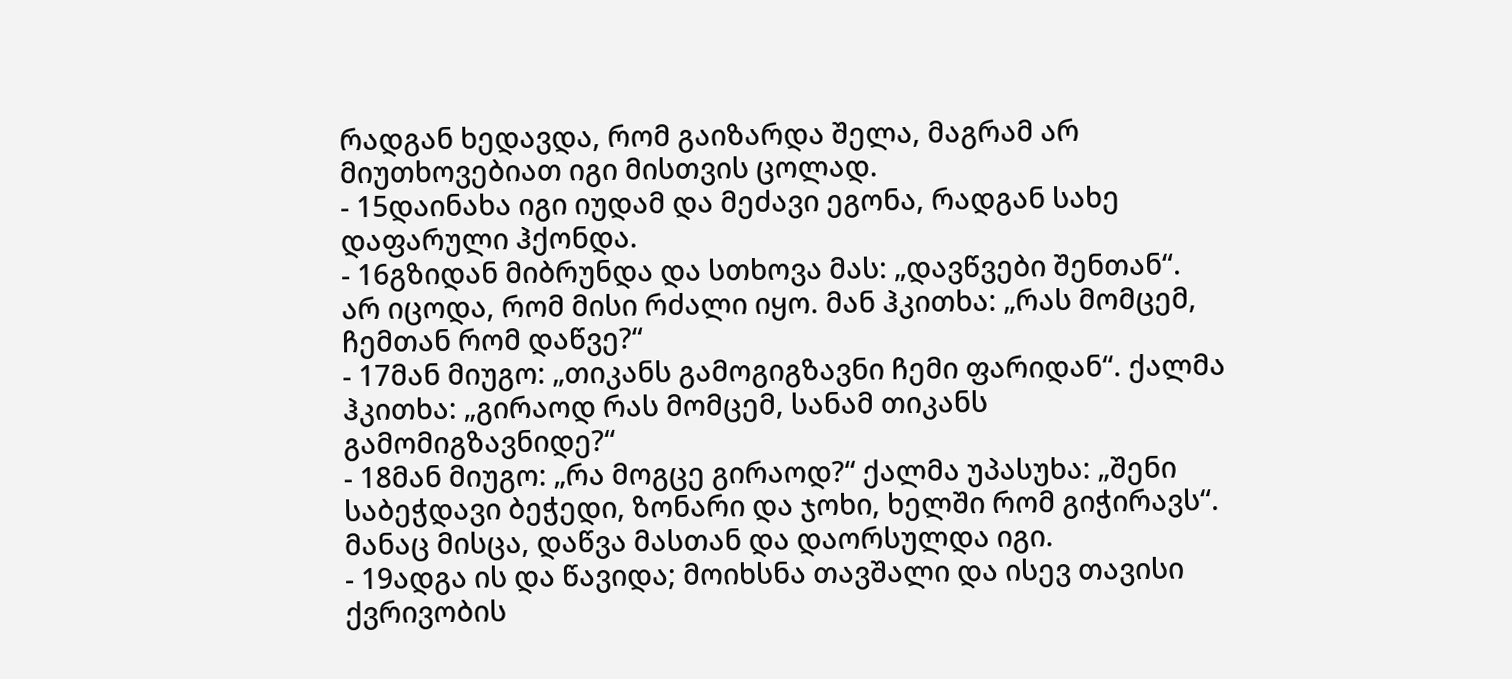რადგან ხედავდა, რომ გაიზარდა შელა, მაგრამ არ მიუთხოვებიათ იგი მისთვის ცოლად.
- 15დაინახა იგი იუდამ და მეძავი ეგონა, რადგან სახე დაფარული ჰქონდა.
- 16გზიდან მიბრუნდა და სთხოვა მას: „დავწვები შენთან“. არ იცოდა, რომ მისი რძალი იყო. მან ჰკითხა: „რას მომცემ, ჩემთან რომ დაწვე?“
- 17მან მიუგო: „თიკანს გამოგიგზავნი ჩემი ფარიდან“. ქალმა ჰკითხა: „გირაოდ რას მომცემ, სანამ თიკანს გამომიგზავნიდე?“
- 18მან მიუგო: „რა მოგცე გირაოდ?“ ქალმა უპასუხა: „შენი საბეჭდავი ბეჭედი, ზონარი და ჯოხი, ხელში რომ გიჭირავს“. მანაც მისცა, დაწვა მასთან და დაორსულდა იგი.
- 19ადგა ის და წავიდა; მოიხსნა თავშალი და ისევ თავისი ქვრივობის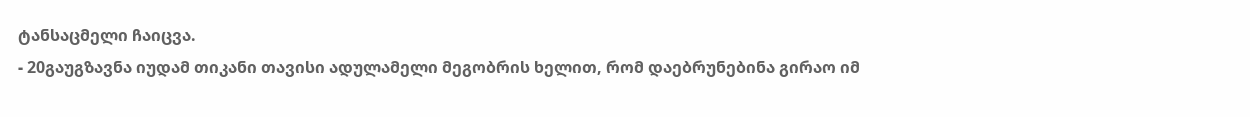ტანსაცმელი ჩაიცვა.
- 20გაუგზავნა იუდამ თიკანი თავისი ადულამელი მეგობრის ხელით, რომ დაებრუნებინა გირაო იმ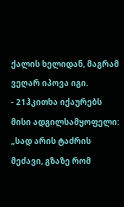ქალის ხელიდან, მაგრამ ვეღარ იპოვა იგი.
- 21ჰკითხა იქაურებს მისი ადგილსამყოფელი: „სად არის ტაძრის მეძავი, გზაზე რომ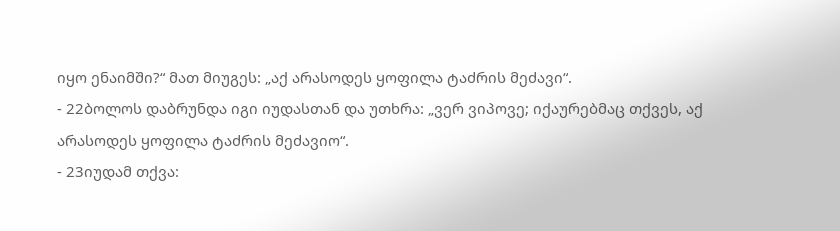იყო ენაიმში?“ მათ მიუგეს: „აქ არასოდეს ყოფილა ტაძრის მეძავი“.
- 22ბოლოს დაბრუნდა იგი იუდასთან და უთხრა: „ვერ ვიპოვე; იქაურებმაც თქვეს, აქ არასოდეს ყოფილა ტაძრის მეძავიო“.
- 23იუდამ თქვა: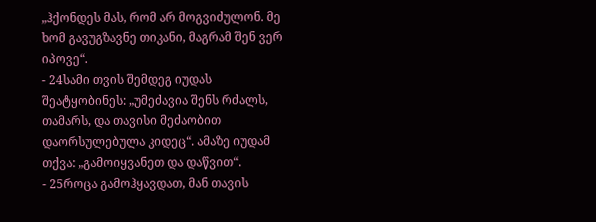„ჰქონდეს მას, რომ არ მოგვიძულონ. მე ხომ გავუგზავნე თიკანი, მაგრამ შენ ვერ იპოვე“.
- 24სამი თვის შემდეგ იუდას შეატყობინეს: „უმეძავია შენს რძალს, თამარს, და თავისი მეძაობით დაორსულებულა კიდეც“. ამაზე იუდამ თქვა: „გამოიყვანეთ და დაწვით“.
- 25როცა გამოჰყავდათ, მან თავის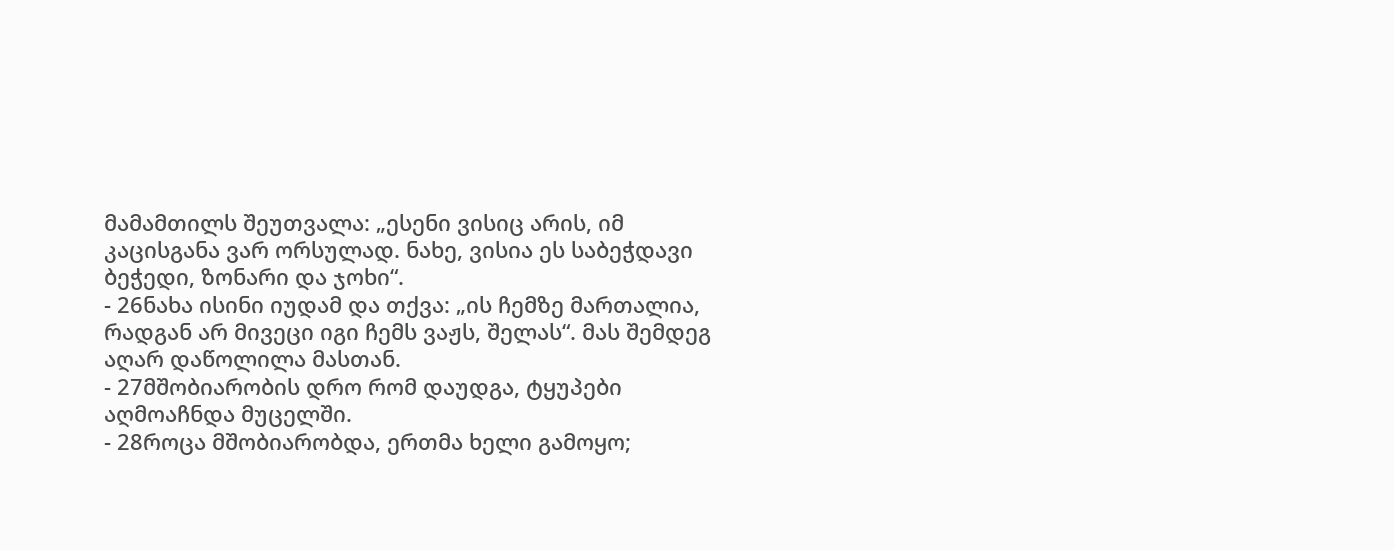მამამთილს შეუთვალა: „ესენი ვისიც არის, იმ კაცისგანა ვარ ორსულად. ნახე, ვისია ეს საბეჭდავი ბეჭედი, ზონარი და ჯოხი“.
- 26ნახა ისინი იუდამ და თქვა: „ის ჩემზე მართალია, რადგან არ მივეცი იგი ჩემს ვაჟს, შელას“. მას შემდეგ აღარ დაწოლილა მასთან.
- 27მშობიარობის დრო რომ დაუდგა, ტყუპები აღმოაჩნდა მუცელში.
- 28როცა მშობიარობდა, ერთმა ხელი გამოყო;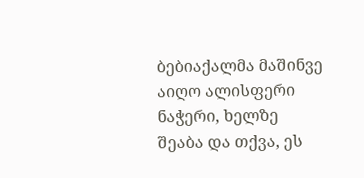ბებიაქალმა მაშინვე აიღო ალისფერი ნაჭერი, ხელზე შეაბა და თქვა, ეს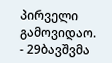პირველი გამოვიდაო.
- 29ბავშვმა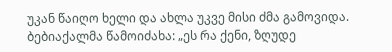უკან წაიღო ხელი და ახლა უკვე მისი ძმა გამოვიდა. ბებიაქალმა წამოიძახა: „ეს რა ქენი, ზღუდე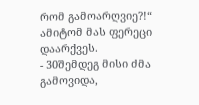რომ გამოარღვიე?!“ ამიტომ მას ფერეცი დაარქვეს.
- 30შემდეგ მისი ძმა გამოვიდა,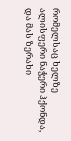რომელსაც ხელზე ალისფერი ნაჭერი ჰქონდა, და მას ზერახი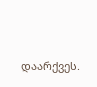დაარქვეს.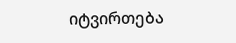იტვირთება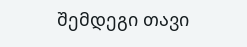შემდეგი თავი